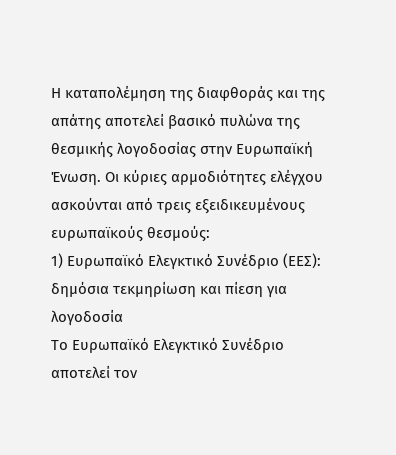Η καταπολέμηση της διαφθοράς και της απάτης αποτελεί βασικό πυλώνα της θεσμικής λογοδοσίας στην Ευρωπαϊκή Ένωση. Oι κύριες αρμοδιότητες ελέγχου ασκούνται από τρεις εξειδικευμένους ευρωπαϊκούς θεσμούς:
1) Ευρωπαϊκό Ελεγκτικό Συνέδριο (ΕΕΣ): δημόσια τεκμηρίωση και πίεση για λογοδοσία
Το Ευρωπαϊκό Ελεγκτικό Συνέδριο αποτελεί τον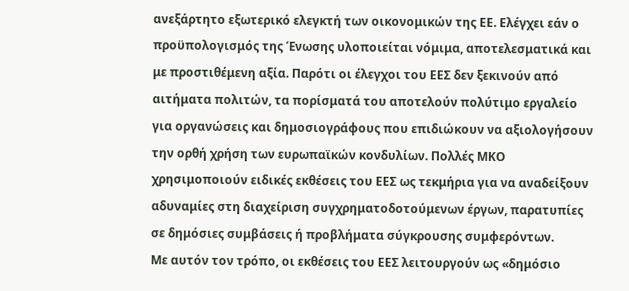ανεξάρτητο εξωτερικό ελεγκτή των οικονομικών της ΕΕ. Ελέγχει εάν ο προϋπολογισμός της Ένωσης υλοποιείται νόμιμα, αποτελεσματικά και με προστιθέμενη αξία. Παρότι οι έλεγχοι του ΕΕΣ δεν ξεκινούν από αιτήματα πολιτών, τα πορίσματά του αποτελούν πολύτιμο εργαλείο για οργανώσεις και δημοσιογράφους που επιδιώκουν να αξιολογήσουν την ορθή χρήση των ευρωπαϊκών κονδυλίων. Πολλές ΜΚΟ χρησιμοποιούν ειδικές εκθέσεις του ΕΕΣ ως τεκμήρια για να αναδείξουν αδυναμίες στη διαχείριση συγχρηματοδοτούμενων έργων, παρατυπίες σε δημόσιες συμβάσεις ή προβλήματα σύγκρουσης συμφερόντων.
Με αυτόν τον τρόπο, οι εκθέσεις του ΕΕΣ λειτουργούν ως «δημόσιο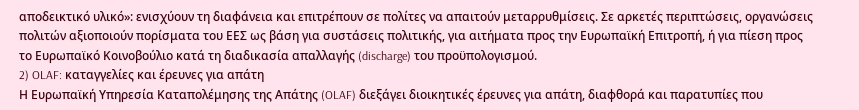αποδεικτικό υλικό»: ενισχύουν τη διαφάνεια και επιτρέπουν σε πολίτες να απαιτούν μεταρρυθμίσεις. Σε αρκετές περιπτώσεις, οργανώσεις πολιτών αξιοποιούν πορίσματα του ΕΕΣ ως βάση για συστάσεις πολιτικής, για αιτήματα προς την Ευρωπαϊκή Επιτροπή, ή για πίεση προς το Ευρωπαϊκό Κοινοβούλιο κατά τη διαδικασία απαλλαγής (discharge) του προϋπολογισμού.
2) OLAF: καταγγελίες και έρευνες για απάτη
Η Ευρωπαϊκή Υπηρεσία Καταπολέμησης της Απάτης (OLAF) διεξάγει διοικητικές έρευνες για απάτη, διαφθορά και παρατυπίες που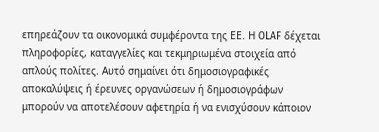επηρεάζουν τα οικονομικά συμφέροντα της ΕΕ. Η OLAF δέχεται πληροφορίες, καταγγελίες και τεκμηριωμένα στοιχεία από απλούς πολίτες. Αυτό σημαίνει ότι δημοσιογραφικές αποκαλύψεις ή έρευνες οργανώσεων ή δημοσιογράφων μπορούν να αποτελέσουν αφετηρία ή να ενισχύσουν κάποιον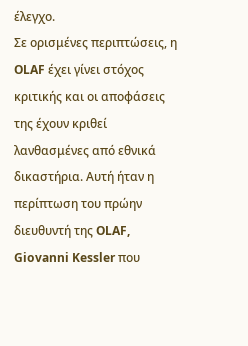έλεγχο.
Σε ορισμένες περιπτώσεις, η OLAF έχει γίνει στόχος κριτικής και οι αποφάσεις της έχουν κριθεί λανθασμένες από εθνικά δικαστήρια. Αυτή ήταν η περίπτωση του πρώην διευθυντή της OLAF, Giovanni Kessler που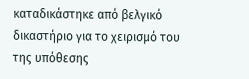καταδικάστηκε από βελγικό δικαστήριο για το χειρισμό του της υπόθεσης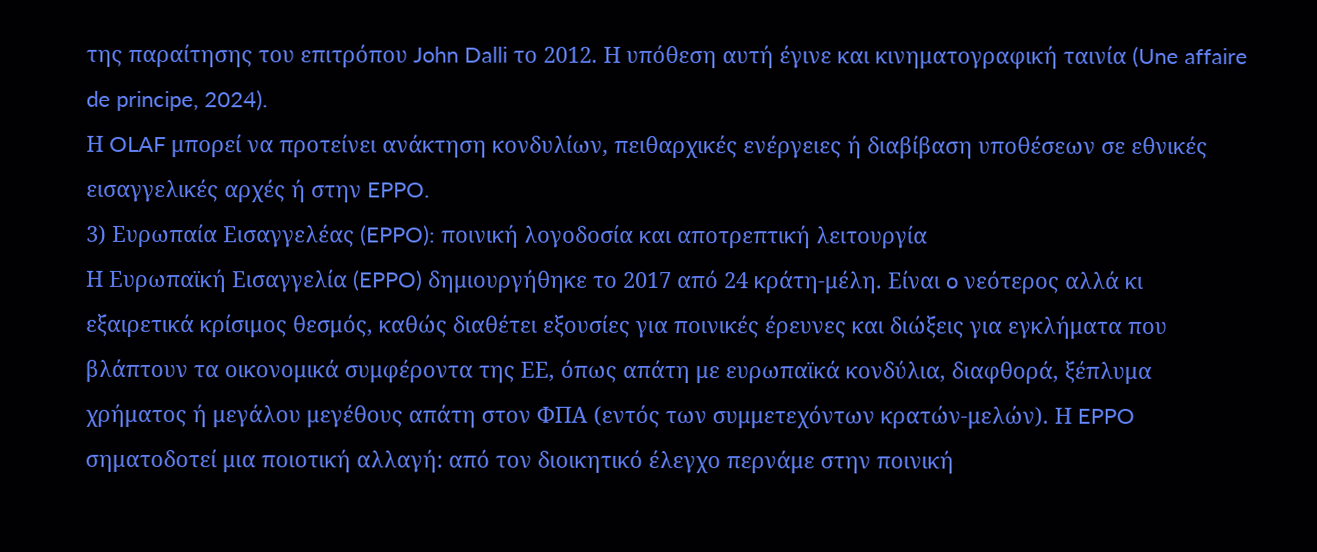της παραίτησης του επιτρόπου John Dalli το 2012. Η υπόθεση αυτή έγινε και κινηματογραφική ταινία (Une affaire de principe, 2024).
Η OLAF μπορεί να προτείνει ανάκτηση κονδυλίων, πειθαρχικές ενέργειες ή διαβίβαση υποθέσεων σε εθνικές εισαγγελικές αρχές ή στην EPPO.
3) Ευρωπαία Εισαγγελέας (EPPO): ποινική λογοδοσία και αποτρεπτική λειτουργία
Η Ευρωπαϊκή Εισαγγελία (EPPO) δημιουργήθηκε το 2017 από 24 κράτη-μέλη. Είναι o νεότερος αλλά κι εξαιρετικά κρίσιμος θεσμός, καθώς διαθέτει εξουσίες για ποινικές έρευνες και διώξεις για εγκλήματα που βλάπτουν τα οικονομικά συμφέροντα της ΕΕ, όπως απάτη με ευρωπαϊκά κονδύλια, διαφθορά, ξέπλυμα χρήματος ή μεγάλου μεγέθους απάτη στον ΦΠΑ (εντός των συμμετεχόντων κρατών-μελών). Η EPPO σηματοδοτεί μια ποιοτική αλλαγή: από τον διοικητικό έλεγχο περνάμε στην ποινική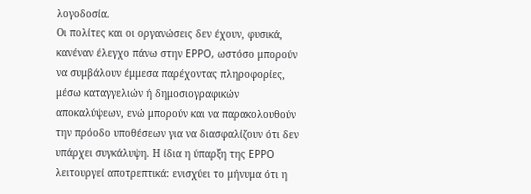λογοδοσία.
Οι πολίτες και οι οργανώσεις δεν έχουν, φυσικά, κανέναν έλεγχο πάνω στην EPPO, ωστόσο μπορούν να συμβάλουν έμμεσα παρέχοντας πληροφορίες, μέσω καταγγελιών ή δημοσιογραφικών αποκαλύψεων, ενώ μπορούν και να παρακολουθούν την πρόοδο υποθέσεων για να διασφαλίζουν ότι δεν υπάρχει συγκάλυψη. Η ίδια η ύπαρξη της EPPO λειτουργεί αποτρεπτικά: ενισχύει το μήνυμα ότι η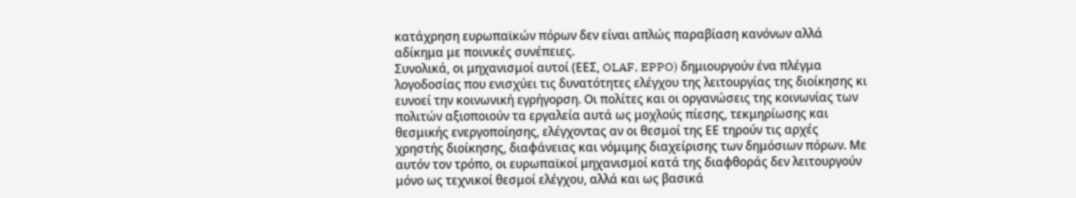κατάχρηση ευρωπαϊκών πόρων δεν είναι απλώς παραβίαση κανόνων αλλά αδίκημα με ποινικές συνέπειες.
Συνολικά, οι μηχανισμοί αυτοί (ΕΕΣ, OLAF, EPPO) δημιουργούν ένα πλέγμα λογοδοσίας που ενισχύει τις δυνατότητες ελέγχου της λειτουργίας της διοίκησης κι ευνοεί την κοινωνική εγρήγορση. Οι πολίτες και οι οργανώσεις της κοινωνίας των πολιτών αξιοποιούν τα εργαλεία αυτά ως μοχλούς πίεσης, τεκμηρίωσης και θεσμικής ενεργοποίησης, ελέγχοντας αν οι θεσμοί της ΕΕ τηρούν τις αρχές χρηστής διοίκησης, διαφάνειας και νόμιμης διαχείρισης των δημόσιων πόρων. Με αυτόν τον τρόπο, οι ευρωπαϊκοί μηχανισμοί κατά της διαφθοράς δεν λειτουργούν μόνο ως τεχνικοί θεσμοί ελέγχου, αλλά και ως βασικά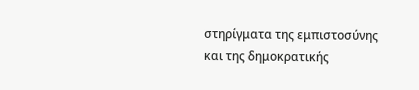στηρίγματα της εμπιστοσύνης και της δημοκρατικής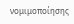νομιμοποίησης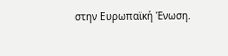στην Ευρωπαϊκή Ένωση.